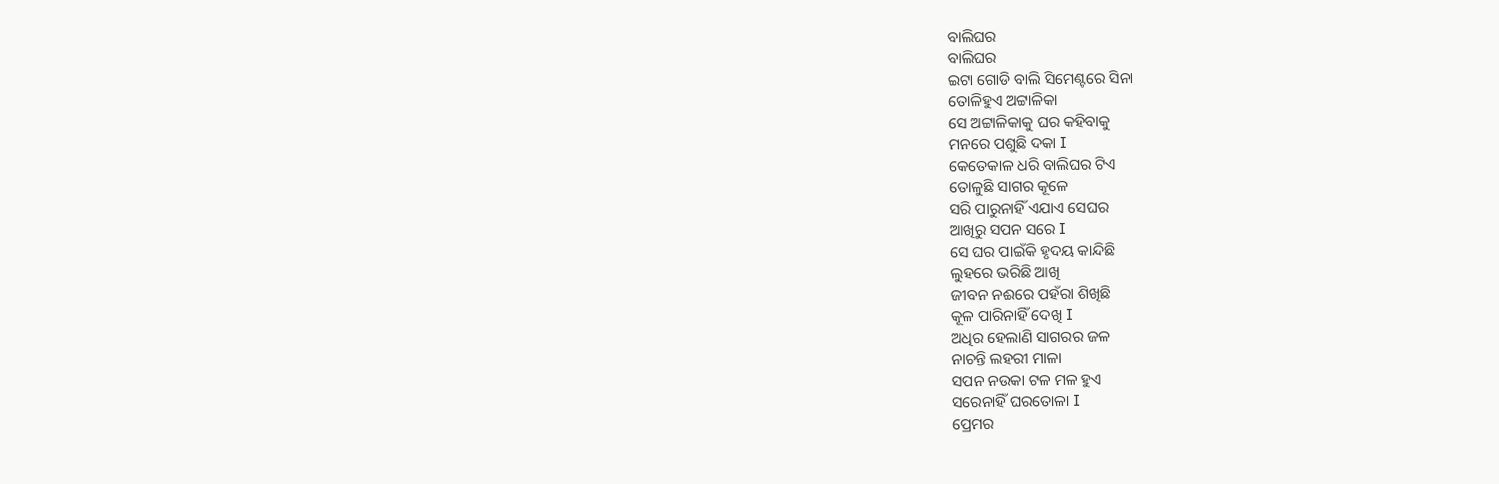ବାଲିଘର
ବାଲିଘର
ଇଟା ଗୋଡି ବାଲି ସିମେଣ୍ଟରେ ସିନା
ତୋଳିହୁଏ ଅଟ୍ଟାଳିକା
ସେ ଅଟ୍ଟାଳିକାକୁ ଘର କହିବାକୁ
ମନରେ ପଶୁଛି ଦକା I
କେତେକାଳ ଧରି ବାଲିଘର ଟିଏ
ତୋଳୁଛି ସାଗର କୂଳେ
ସରି ପାରୁନାହିଁ ଏଯାଏ ସେଘର
ଆଖିରୁ ସପନ ସରେ I
ସେ ଘର ପାଇଁକି ହୃଦୟ କାନ୍ଦିଛି
ଲୁହରେ ଭରିଛି ଆଖି
ଜୀବନ ନଈରେ ପହଁରା ଶିଖିଛି
କୂଳ ପାରିନାହିଁ ଦେଖି I
ଅଧିର ହେଲାଣି ସାଗରର ଜଳ
ନାଚନ୍ତି ଲହରୀ ମାଳା
ସପନ ନଉକା ଟଳ ମଳ ହୁଏ
ସରେନାହିଁ ଘରତୋଳା I
ପ୍ରେମର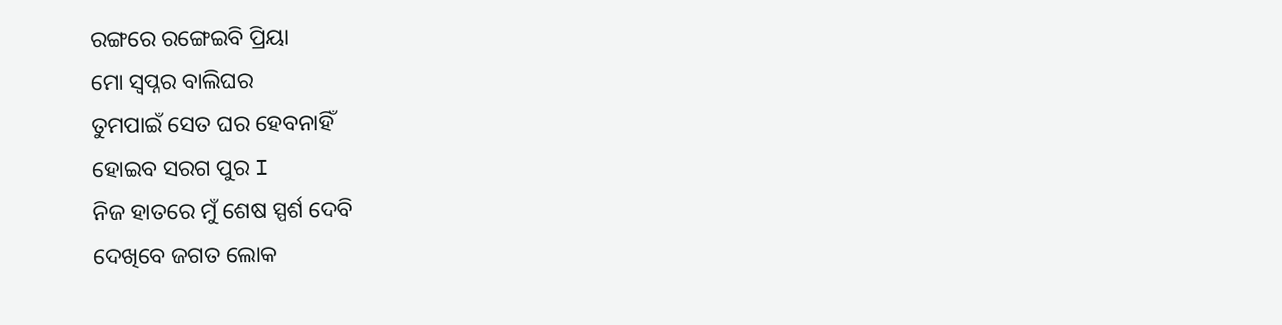ରଙ୍ଗରେ ରଙ୍ଗେଇବି ପ୍ରିୟା
ମୋ ସ୍ୱପ୍ନର ବାଲିଘର
ତୁମପାଇଁ ସେତ ଘର ହେବନାହିଁ
ହୋଇବ ସରଗ ପୁର I
ନିଜ ହାତରେ ମୁଁ ଶେଷ ସ୍ପର୍ଶ ଦେବି
ଦେଖିବେ ଜଗତ ଲୋକ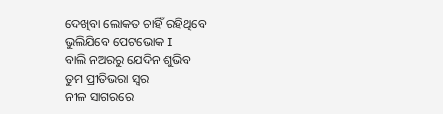ଦେଖିବା ଲୋକତ ଚାହିଁ ରହିଥିବେ
ଭୁଲିଯିବେ ପେଟଭୋକ I
ବାଲି ନଅରରୁ ଯେଦିନ ଶୁଭିବ
ତୁମ ପ୍ରୀତିଭରା ସ୍ୱର
ନୀଳ ସାଗରରେ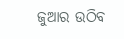ଜୁଆର ଉଠିବ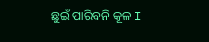ଛୁଇଁ ପାରିବନି କୂଳ I